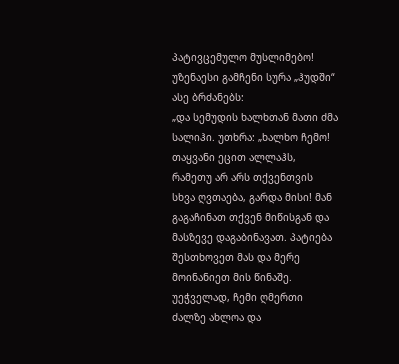პატივცემულო მუსლიმებო!
უზენაესი გამჩენი სურა „ჰუდში“ ასე ბრძანებს:
„და სემუდის ხალხთან მათი ძმა სალიჰი. უთხრა: „ხალხო ჩემო! თაყვანი ეცით ალლაჰს, რამეთუ არ არს თქვენთვის სხვა ღვთაება, გარდა მისი! მან გაგაჩინათ თქვენ მიწისგან და მასზევე დაგაბინავათ. პატიება შესთხოვეთ მას და მერე მოინანიეთ მის წინაშე. უეჭველად, ჩემი ღმერთი ძალზე ახლოა და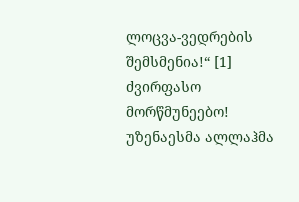ლოცვა-ვედრების შემსმენია!“ [1]
ძვირფასო მორწმუნეებო!
უზენაესმა ალლაჰმა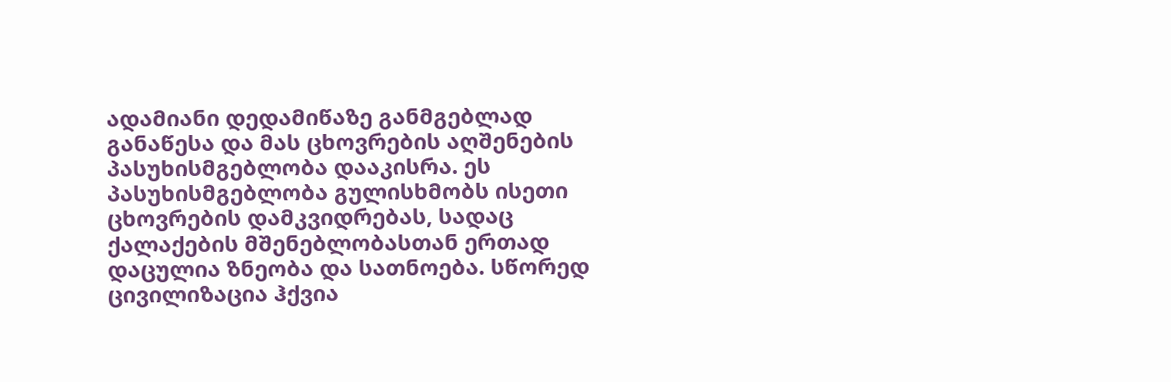ადამიანი დედამიწაზე განმგებლად განაწესა და მას ცხოვრების აღშენების პასუხისმგებლობა დააკისრა. ეს პასუხისმგებლობა გულისხმობს ისეთი ცხოვრების დამკვიდრებას, სადაც ქალაქების მშენებლობასთან ერთად დაცულია ზნეობა და სათნოება. სწორედ ცივილიზაცია ჰქვია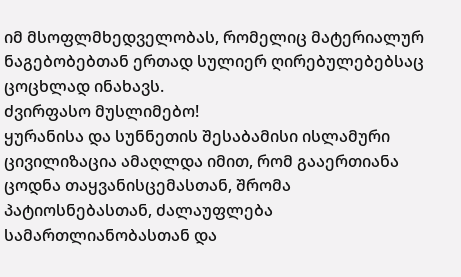იმ მსოფლმხედველობას, რომელიც მატერიალურ ნაგებობებთან ერთად სულიერ ღირებულებებსაც ცოცხლად ინახავს.
ძვირფასო მუსლიმებო!
ყურანისა და სუნნეთის შესაბამისი ისლამური ცივილიზაცია ამაღლდა იმით, რომ გააერთიანა ცოდნა თაყვანისცემასთან, შრომა პატიოსნებასთან, ძალაუფლება სამართლიანობასთან და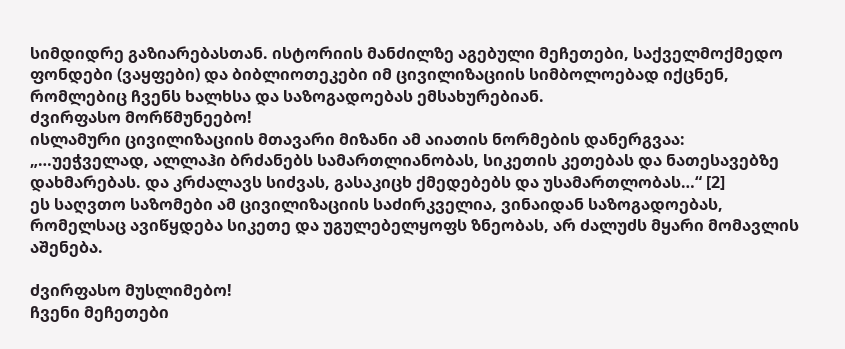სიმდიდრე გაზიარებასთან. ისტორიის მანძილზე აგებული მეჩეთები, საქველმოქმედო ფონდები (ვაყფები) და ბიბლიოთეკები იმ ცივილიზაციის სიმბოლოებად იქცნენ, რომლებიც ჩვენს ხალხსა და საზოგადოებას ემსახურებიან.
ძვირფასო მორწმუნეებო!
ისლამური ცივილიზაციის მთავარი მიზანი ამ აიათის ნორმების დანერგვაა:
„…უეჭველად, ალლაჰი ბრძანებს სამართლიანობას, სიკეთის კეთებას და ნათესავებზე დახმარებას. და კრძალავს სიძვას, გასაკიცხ ქმედებებს და უსამართლობას…“ [2]
ეს საღვთო საზომები ამ ცივილიზაციის საძირკველია, ვინაიდან საზოგადოებას, რომელსაც ავიწყდება სიკეთე და უგულებელყოფს ზნეობას, არ ძალუძს მყარი მომავლის აშენება.

ძვირფასო მუსლიმებო!
ჩვენი მეჩეთები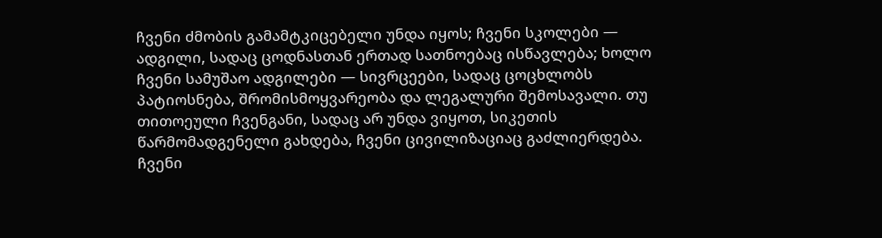ჩვენი ძმობის გამამტკიცებელი უნდა იყოს; ჩვენი სკოლები — ადგილი, სადაც ცოდნასთან ერთად სათნოებაც ისწავლება; ხოლო ჩვენი სამუშაო ადგილები — სივრცეები, სადაც ცოცხლობს პატიოსნება, შრომისმოყვარეობა და ლეგალური შემოსავალი. თუ თითოეული ჩვენგანი, სადაც არ უნდა ვიყოთ, სიკეთის წარმომადგენელი გახდება, ჩვენი ცივილიზაციაც გაძლიერდება.
ჩვენი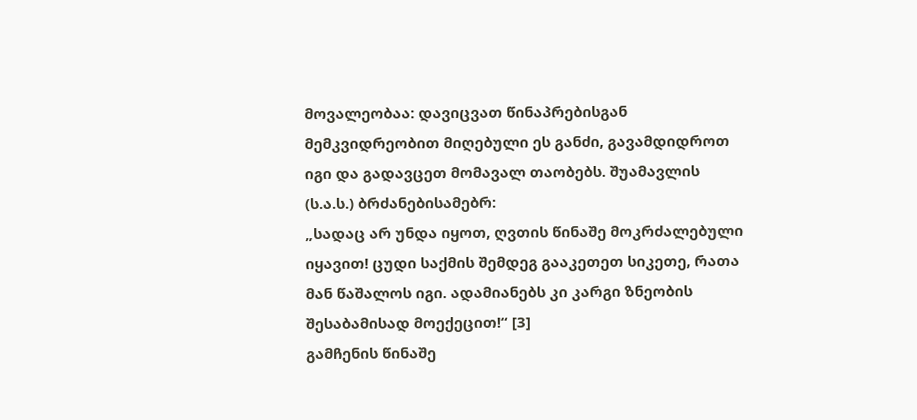მოვალეობაა: დავიცვათ წინაპრებისგან მემკვიდრეობით მიღებული ეს განძი, გავამდიდროთ იგი და გადავცეთ მომავალ თაობებს. შუამავლის (ს.ა.ს.) ბრძანებისამებრ:
„სადაც არ უნდა იყოთ, ღვთის წინაშე მოკრძალებული იყავით! ცუდი საქმის შემდეგ გააკეთეთ სიკეთე, რათა მან წაშალოს იგი. ადამიანებს კი კარგი ზნეობის შესაბამისად მოექეცით!“ [3]
გამჩენის წინაშე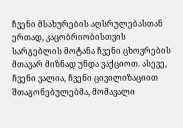ჩვენი მსახურების აღსრულებასთან ერთად, კაცობრიობისთვის სარგებლის მოტანა ჩვენი ცხოვრების მთავარ მიზნად უნდა ვაქციოთ. ასევე, ჩვენი ვალია, ჩვენი ცივილიზაციით შთაგონებულებმა, მომავალი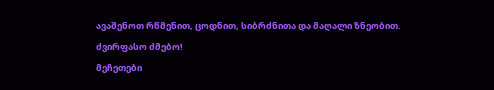ავაშენოთ რწმენით, ცოდნით, სიბრძნითა და მაღალი ზნეობით.
ძვირფასო ძმებო!
მეჩეთები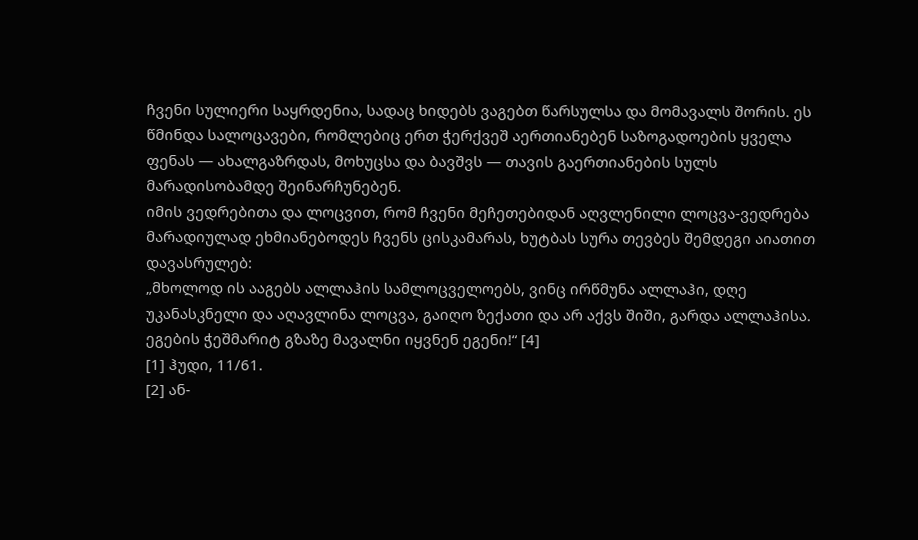ჩვენი სულიერი საყრდენია, სადაც ხიდებს ვაგებთ წარსულსა და მომავალს შორის. ეს წმინდა სალოცავები, რომლებიც ერთ ჭერქვეშ აერთიანებენ საზოგადოების ყველა ფენას — ახალგაზრდას, მოხუცსა და ბავშვს — თავის გაერთიანების სულს მარადისობამდე შეინარჩუნებენ.
იმის ვედრებითა და ლოცვით, რომ ჩვენი მეჩეთებიდან აღვლენილი ლოცვა-ვედრება მარადიულად ეხმიანებოდეს ჩვენს ცისკამარას, ხუტბას სურა თევბეს შემდეგი აიათით დავასრულებ:
„მხოლოდ ის ააგებს ალლაჰის სამლოცველოებს, ვინც ირწმუნა ალლაჰი, დღე უკანასკნელი და აღავლინა ლოცვა, გაიღო ზექათი და არ აქვს შიში, გარდა ალლაჰისა. ეგების ჭეშმარიტ გზაზე მავალნი იყვნენ ეგენი!“ [4]
[1] ჰუდი, 11/61.
[2] ან-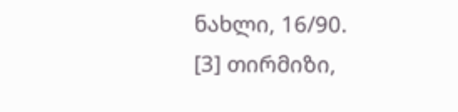ნახლი, 16/90.
[3] თირმიზი,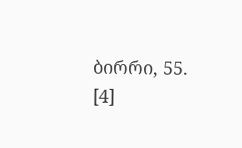ბირრი, 55.
[4]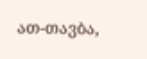ათ-თავბა,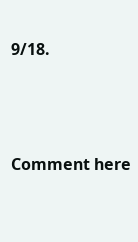9/18.





Comment here